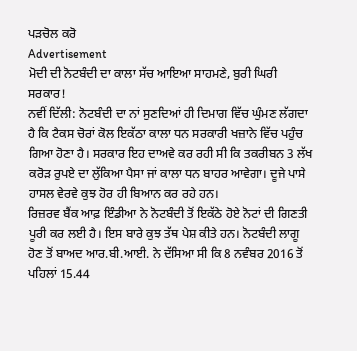ਪੜਚੋਲ ਕਰੋ
Advertisement
ਮੋਦੀ ਦੀ ਨੋਟਬੰਦੀ ਦਾ ਕਾਲਾ ਸੱਚ ਆਇਆ ਸਾਹਮਣੇ, ਬੁਰੀ ਘਿਰੀ ਸਰਕਾਰ!
ਨਵੀਂ ਦਿੱਲੀ: ਨੋਟਬੰਦੀ ਦਾ ਨਾਂ ਸੁਣਦਿਆਂ ਹੀ ਦਿਮਾਗ ਵਿੱਚ ਘੁੰਮਣ ਲੱਗਦਾ ਹੈ ਕਿ ਟੈਕਸ ਚੋਰਾਂ ਕੋਲ ਇਕੱਠਾ ਕਾਲਾ ਧਨ ਸਰਕਾਰੀ ਖਜ਼ਾਨੇ ਵਿੱਚ ਪਹੁੰਚ ਗਿਆ ਹੋਣਾ ਹੈ। ਸਰਕਾਰ ਇਹ ਦਾਅਵੇ ਕਰ ਰਹੀ ਸੀ ਕਿ ਤਕਰੀਬਨ 3 ਲੱਖ ਕਰੋੜ ਰੁਪਏ ਦਾ ਲੁੱਕਿਆ ਪੈਸਾ ਜਾਂ ਕਾਲਾ ਧਨ ਬਾਹਰ ਆਵੇਗਾ। ਦੂਜੇ ਪਾਸੇ ਹਾਸਲ ਵੇਰਵੇ ਕੁਝ ਹੋਰ ਹੀ ਬਿਆਨ ਕਰ ਰਹੇ ਹਨ।
ਰਿਜ਼ਰਵ ਬੈਂਕ ਆਫ਼ ਇੰਡੀਆ ਨੇ ਨੋਟਬੰਦੀ ਤੋਂ ਇਕੱਠੇ ਹੋਏ ਨੋਟਾਂ ਦੀ ਗਿਣਤੀ ਪੂਰੀ ਕਰ ਲਈ ਹੈ। ਇਸ ਬਾਰੇ ਕੁਝ ਤੱਥ ਪੇਸ਼ ਕੀਤੇ ਹਨ। ਨੋਟਬੰਦੀ ਲਾਗੂ ਹੋਣ ਤੋਂ ਬਾਅਦ ਆਰ.ਬੀ.ਆਈ. ਨੇ ਦੱਸਿਆ ਸੀ ਕਿ 8 ਨਵੰਬਰ 2016 ਤੋਂ ਪਹਿਲਾਂ 15.44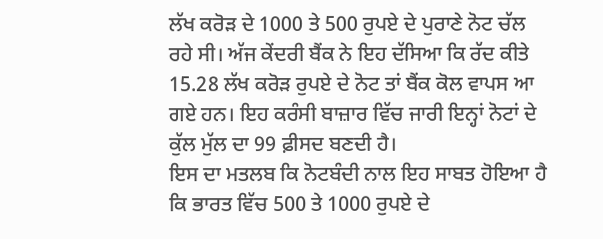ਲੱਖ ਕਰੋੜ ਦੇ 1000 ਤੇ 500 ਰੁਪਏ ਦੇ ਪੁਰਾਣੇ ਨੋਟ ਚੱਲ ਰਹੇ ਸੀ। ਅੱਜ ਕੇਂਦਰੀ ਬੈਂਕ ਨੇ ਇਹ ਦੱਸਿਆ ਕਿ ਰੱਦ ਕੀਤੇ 15.28 ਲੱਖ ਕਰੋੜ ਰੁਪਏ ਦੇ ਨੋਟ ਤਾਂ ਬੈਂਕ ਕੋਲ ਵਾਪਸ ਆ ਗਏ ਹਨ। ਇਹ ਕਰੰਸੀ ਬਾਜ਼ਾਰ ਵਿੱਚ ਜਾਰੀ ਇਨ੍ਹਾਂ ਨੋਟਾਂ ਦੇ ਕੁੱਲ ਮੁੱਲ ਦਾ 99 ਫ਼ੀਸਦ ਬਣਦੀ ਹੈ।
ਇਸ ਦਾ ਮਤਲਬ ਕਿ ਨੋਟਬੰਦੀ ਨਾਲ ਇਹ ਸਾਬਤ ਹੋਇਆ ਹੈ ਕਿ ਭਾਰਤ ਵਿੱਚ 500 ਤੇ 1000 ਰੁਪਏ ਦੇ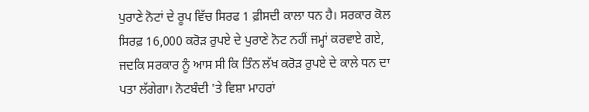ਪੁਰਾਣੇ ਨੋਟਾਂ ਦੇ ਰੂਪ ਵਿੱਚ ਸਿਰਫ 1 ਫ਼ੀਸਦੀ ਕਾਲਾ ਧਨ ਹੈ। ਸਰਕਾਰ ਕੋਲ ਸਿਰਫ਼ 16,000 ਕਰੋੜ ਰੁਪਏ ਦੇ ਪੁਰਾਣੇ ਨੋਟ ਨਹੀਂ ਜਮ੍ਹਾਂ ਕਰਵਾਏ ਗਏ, ਜਦਕਿ ਸਰਕਾਰ ਨੂੰ ਆਸ ਸੀ ਕਿ ਤਿੰਨ ਲੱਖ ਕਰੋੜ ਰੁਪਏ ਦੇ ਕਾਲੇ ਧਨ ਦਾ ਪਤਾ ਲੱਗੇਗਾ। ਨੋਟਬੰਦੀ 'ਤੇ ਵਿਸ਼ਾ ਮਾਹਰਾਂ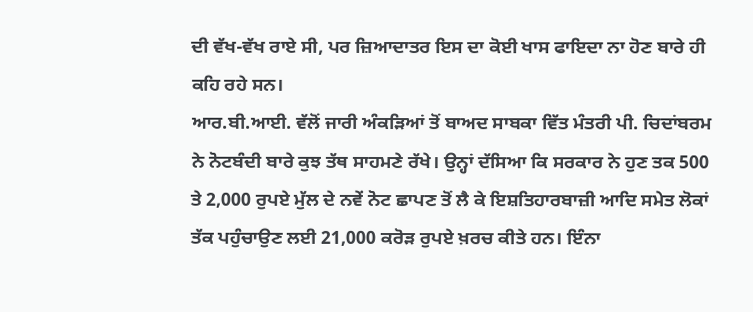ਦੀ ਵੱਖ-ਵੱਖ ਰਾਏ ਸੀ, ਪਰ ਜ਼ਿਆਦਾਤਰ ਇਸ ਦਾ ਕੋਈ ਖਾਸ ਫਾਇਦਾ ਨਾ ਹੋਣ ਬਾਰੇ ਹੀ ਕਹਿ ਰਹੇ ਸਨ।
ਆਰ.ਬੀ.ਆਈ. ਵੱਲੋਂ ਜਾਰੀ ਅੰਕੜਿਆਂ ਤੋਂ ਬਾਅਦ ਸਾਬਕਾ ਵਿੱਤ ਮੰਤਰੀ ਪੀ. ਚਿਦਾਂਬਰਮ ਨੇ ਨੋਟਬੰਦੀ ਬਾਰੇ ਕੁਝ ਤੱਥ ਸਾਹਮਣੇ ਰੱਖੇ। ਉਨ੍ਹਾਂ ਦੱਸਿਆ ਕਿ ਸਰਕਾਰ ਨੇ ਹੁਣ ਤਕ 500 ਤੇ 2,000 ਰੁਪਏ ਮੁੱਲ ਦੇ ਨਵੇਂ ਨੋਟ ਛਾਪਣ ਤੋਂ ਲੈ ਕੇ ਇਸ਼ਤਿਹਾਰਬਾਜ਼ੀ ਆਦਿ ਸਮੇਤ ਲੋਕਾਂ ਤੱਕ ਪਹੁੰਚਾਉਣ ਲਈ 21,000 ਕਰੋੜ ਰੁਪਏ ਖ਼ਰਚ ਕੀਤੇ ਹਨ। ਇੰਨਾ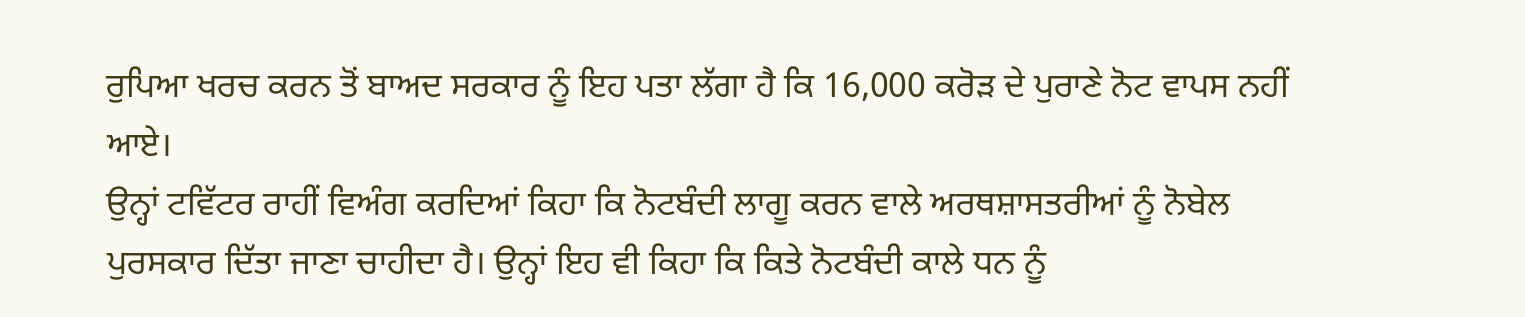ਰੁਪਿਆ ਖਰਚ ਕਰਨ ਤੋਂ ਬਾਅਦ ਸਰਕਾਰ ਨੂੰ ਇਹ ਪਤਾ ਲੱਗਾ ਹੈ ਕਿ 16,000 ਕਰੋੜ ਦੇ ਪੁਰਾਣੇ ਨੋਟ ਵਾਪਸ ਨਹੀਂ ਆਏ।
ਉਨ੍ਹਾਂ ਟਵਿੱਟਰ ਰਾਹੀਂ ਵਿਅੰਗ ਕਰਦਿਆਂ ਕਿਹਾ ਕਿ ਨੋਟਬੰਦੀ ਲਾਗੂ ਕਰਨ ਵਾਲੇ ਅਰਥਸ਼ਾਸਤਰੀਆਂ ਨੂੰ ਨੋਬੇਲ ਪੁਰਸਕਾਰ ਦਿੱਤਾ ਜਾਣਾ ਚਾਹੀਦਾ ਹੈ। ਉਨ੍ਹਾਂ ਇਹ ਵੀ ਕਿਹਾ ਕਿ ਕਿਤੇ ਨੋਟਬੰਦੀ ਕਾਲੇ ਧਨ ਨੂੰ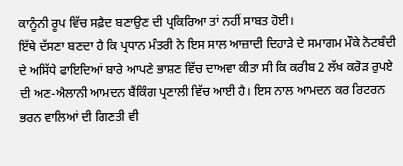ਕਾਨੂੰਨੀ ਰੂਪ ਵਿੱਚ ਸਫ਼ੈਦ ਬਣਾਉਣ ਦੀ ਪ੍ਰਕਿਰਿਆ ਤਾਂ ਨਹੀਂ ਸਾਬਤ ਹੋਈ।
ਇੱਥੇ ਦੱਸਣਾ ਬਣਦਾ ਹੈ ਕਿ ਪ੍ਰਧਾਨ ਮੰਤਰੀ ਨੇ ਇਸ ਸਾਲ ਆਜ਼ਾਦੀ ਦਿਹਾੜੇ ਦੇ ਸਮਾਗਮ ਮੌਕੇ ਨੋਟਬੰਦੀ ਦੇ ਅਸਿੱਧੇ ਫਾਇਦਿਆਂ ਬਾਰੇ ਆਪਣੇ ਭਾਸ਼ਣ ਵਿੱਚ ਦਾਅਵਾ ਕੀਤਾ ਸੀ ਕਿ ਕਰੀਬ 2 ਲੱਖ ਕਰੋੜ ਰੁਪਏ ਦੀ ਅਣ-ਐਲਾਨੀ ਆਮਦਨ ਬੈਂਕਿੰਗ ਪ੍ਰਣਾਲੀ ਵਿੱਚ ਆਈ ਹੈ। ਇਸ ਨਾਲ ਆਮਦਨ ਕਰ ਰਿਟਰਨ ਭਰਨ ਵਾਲਿਆਂ ਦੀ ਗਿਣਤੀ ਵੀ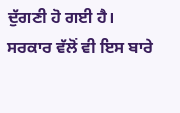ਦੁੱਗਣੀ ਹੋ ਗਈ ਹੈ।
ਸਰਕਾਰ ਵੱਲੋਂ ਵੀ ਇਸ ਬਾਰੇ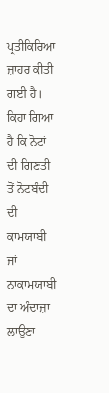ਪ੍ਰਤੀਕਿਰਿਆ ਜ਼ਾਹਰ ਕੀਤੀ ਗਈ ਹੈ। ਕਿਹਾ ਗਿਆ ਹੈ ਕਿ ਨੋਟਾਂ ਦੀ ਗਿਣਤੀ ਤੋਂ ਨੋਟਬੰਦੀ ਦੀ ਕਾਮਯਾਬੀ ਜਾਂ ਨਾਕਾਮਯਾਬੀ ਦਾ ਅੰਦਾਜ਼ਾ ਲਾਉਣਾ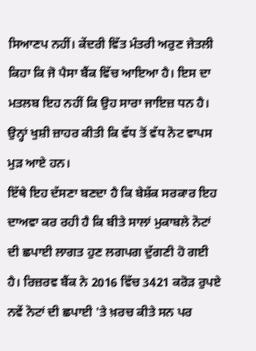ਸਿਆਣਪ ਨਹੀਂ। ਕੇਂਦਰੀ ਵਿੱਤ ਮੰਤਰੀ ਅਰੁਣ ਜੇਤਲੀ ਕਿਹਾ ਕਿ ਜੋ ਪੈਸਾ ਬੈਂਕ ਵਿੱਚ ਆਇਆ ਹੈ। ਇਸ ਦਾ ਮਤਲਬ ਇਹ ਨਹੀਂ ਕਿ ਉਹ ਸਾਰਾ ਜਾਇਜ਼ ਧਨ ਹੈ। ਉਨ੍ਹਾਂ ਖੁਸ਼ੀ ਜ਼ਾਹਰ ਕੀਤੀ ਕਿ ਵੱਧ ਤੋਂ ਵੱਧ ਨੋਟ ਵਾਪਸ ਮੁੜ ਆਏ ਹਨ।
ਇੱਥੇ ਇਹ ਦੱਸਣਾ ਬਣਦਾ ਹੈ ਕਿ ਬੇਸ਼ੱਕ ਸਰਕਾਰ ਇਹ ਦਾਅਵਾ ਕਰ ਰਹੀ ਹੈ ਕਿ ਬੀਤੇ ਸਾਲਾਂ ਮੁਕਾਬਲੇ ਨੋਟਾਂ ਦੀ ਛਪਾਈ ਲਾਗਤ ਹੁਣ ਲਗਪਗ ਦੁੱਗਣੀ ਹੋ ਗਈ ਹੈ। ਰਿਜ਼ਰਵ ਬੈਂਕ ਨੇ 2016 ਵਿੱਚ 3421 ਕਰੋੜ ਰੁਪਏ ਨਵੇਂ ਨੋਟਾਂ ਦੀ ਛਪਾਈ 'ਤੇ ਖ਼ਰਚ ਕੀਤੇ ਸਨ ਪਰ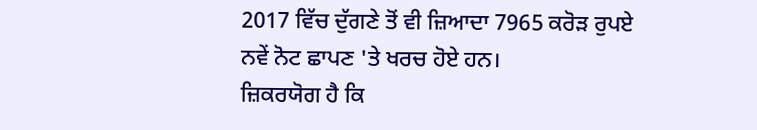2017 ਵਿੱਚ ਦੁੱਗਣੇ ਤੋਂ ਵੀ ਜ਼ਿਆਦਾ 7965 ਕਰੋੜ ਰੁਪਏ ਨਵੇਂ ਨੋਟ ਛਾਪਣ 'ਤੇ ਖਰਚ ਹੋਏ ਹਨ।
ਜ਼ਿਕਰਯੋਗ ਹੈ ਕਿ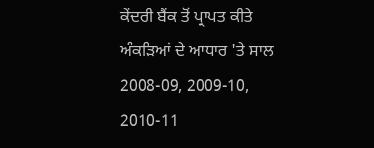ਕੇਂਦਰੀ ਬੈਂਕ ਤੋਂ ਪ੍ਰਾਪਤ ਕੀਤੇ ਅੰਕੜਿਆਂ ਦੇ ਆਧਾਰ 'ਤੇ ਸਾਲ 2008-09, 2009-10, 2010-11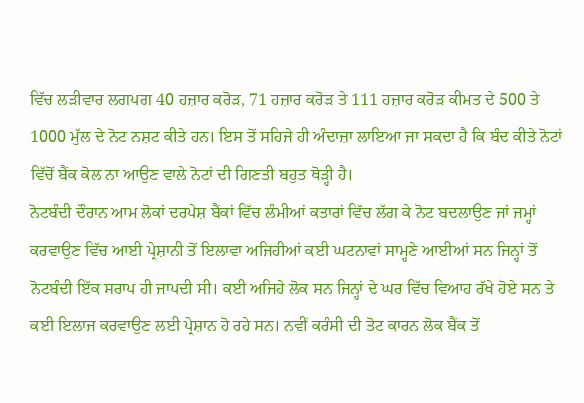ਵਿੱਚ ਲੜੀਵਾਰ ਲਗਪਗ 40 ਹਜ਼ਾਰ ਕਰੋੜ, 71 ਹਜ਼ਾਰ ਕਰੋੜ ਤੇ 111 ਹਜ਼ਾਰ ਕਰੋੜ ਕੀਮਤ ਦੇ 500 ਤੇ 1000 ਮੁੱਲ ਦੇ ਨੋਟ ਨਸ਼ਟ ਕੀਤੇ ਹਨ। ਇਸ ਤੋਂ ਸਹਿਜੇ ਹੀ ਅੰਦਾਜ਼ਾ ਲਾਇਆ ਜਾ ਸਕਦਾ ਹੈ ਕਿ ਬੰਦ ਕੀਤੇ ਨੋਟਾਂ ਵਿੱਚੋਂ ਬੈਂਕ ਕੋਲ ਨਾ ਆਉਣ ਵਾਲੇ ਨੋਟਾਂ ਦੀ ਗਿਣਤੀ ਬਹੁਤ ਥੋੜ੍ਹੀ ਹੈ।
ਨੋਟਬੰਦੀ ਦੌਰਾਨ ਆਮ ਲੋਕਾਂ ਦਰਪੇਸ਼ ਬੈਂਕਾਂ ਵਿੱਚ ਲੰਮੀਆਂ ਕਤਾਰਾਂ ਵਿੱਚ ਲੱਗ ਕੇ ਨੋਟ ਬਦਲਾਉਣ ਜਾਂ ਜਮ੍ਹਾਂ ਕਰਵਾਉਣ ਵਿੱਚ ਆਈ ਪ੍ਰੇਸ਼ਾਨੀ ਤੋਂ ਇਲਾਵਾ ਅਜਿਹੀਆਂ ਕਈ ਘਟਨਾਵਾਂ ਸਾਮ੍ਹਣੇ ਆਈਆਂ ਸਨ ਜਿਨ੍ਹਾਂ ਤੋਂ ਨੋਟਬੰਦੀ ਇੱਕ ਸਰਾਪ ਹੀ ਜਾਪਦੀ ਸੀ। ਕਈ ਅਜਿਹੇ ਲੋਕ ਸਨ ਜਿਨ੍ਹਾਂ ਦੇ ਘਰ ਵਿੱਚ ਵਿਆਹ ਰੱਖੇ ਹੋਏ ਸਨ ਤੇ ਕਈ ਇਲਾਜ ਕਰਵਾਉਣ ਲਈ ਪ੍ਰੇਸ਼ਾਨ ਹੋ ਰਹੇ ਸਨ। ਨਵੀਂ ਕਰੰਸੀ ਦੀ ਤੋਟ ਕਾਰਨ ਲੋਕ ਬੈਂਕ ਤੋਂ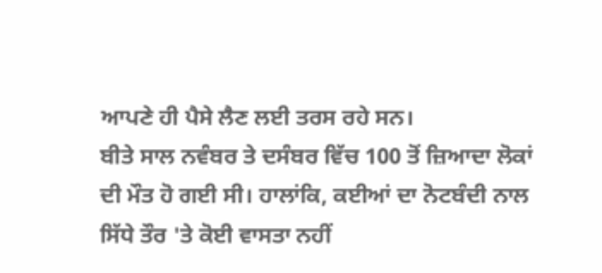ਆਪਣੇ ਹੀ ਪੈਸੇ ਲੈਣ ਲਈ ਤਰਸ ਰਹੇ ਸਨ।
ਬੀਤੇ ਸਾਲ ਨਵੰਬਰ ਤੇ ਦਸੰਬਰ ਵਿੱਚ 100 ਤੋਂ ਜ਼ਿਆਦਾ ਲੋਕਾਂ ਦੀ ਮੌਤ ਹੋ ਗਈ ਸੀ। ਹਾਲਾਂਕਿ, ਕਈਆਂ ਦਾ ਨੋਟਬੰਦੀ ਨਾਲ ਸਿੱਧੇ ਤੌਰ 'ਤੇ ਕੋਈ ਵਾਸਤਾ ਨਹੀਂ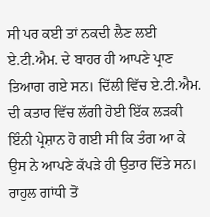ਸੀ ਪਰ ਕਈ ਤਾਂ ਨਕਦੀ ਲੈਣ ਲਈ ਏ.ਟੀ.ਐਮ. ਦੇ ਬਾਹਰ ਹੀ ਆਪਣੇ ਪ੍ਰਾਣ ਤਿਆਗ ਗਏ ਸਨ। ਦਿੱਲੀ ਵਿੱਚ ਏ.ਟੀ.ਐਮ. ਦੀ ਕਤਾਰ ਵਿੱਚ ਲੱਗੀ ਹੋਈ ਇੱਕ ਲੜਕੀ ਇੰਨੀ ਪ੍ਰੇਸ਼ਾਨ ਹੋ ਗਈ ਸੀ ਕਿ ਤੰਗ ਆ ਕੇ ਉਸ ਨੇ ਆਪਣੇ ਕੱਪੜੇ ਹੀ ਉਤਾਰ ਦਿੱਤੇ ਸਨ। ਰਾਹੁਲ ਗਾਂਧੀ ਤੋਂ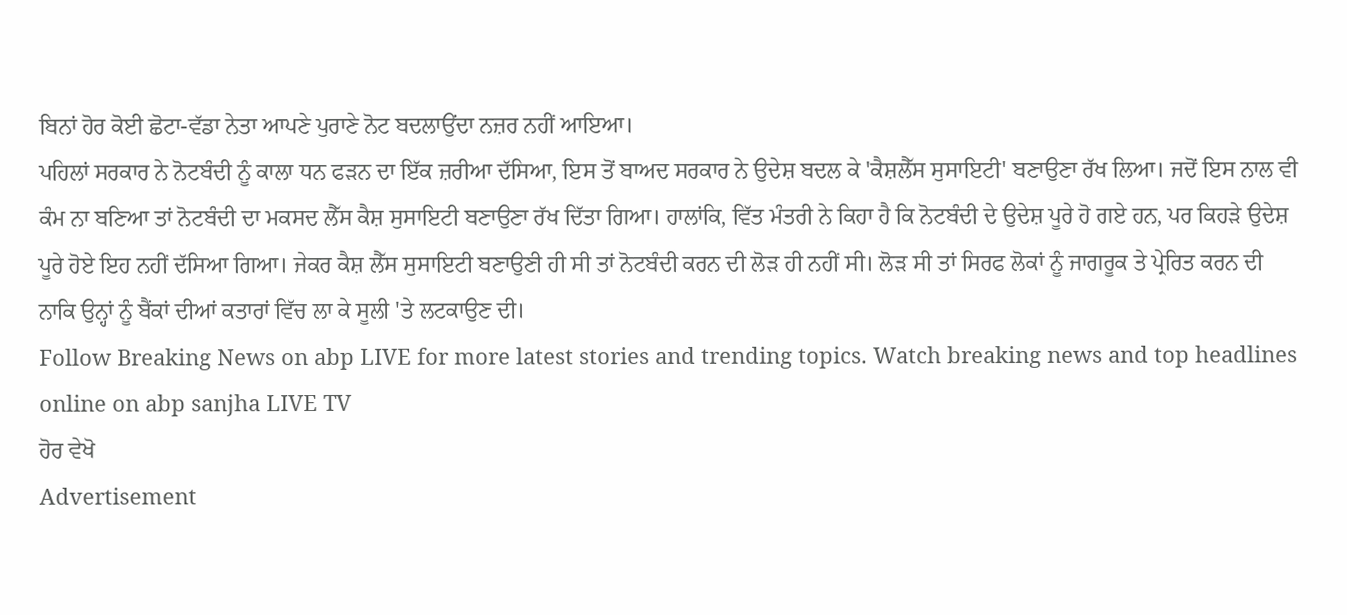ਬਿਨਾਂ ਹੋਰ ਕੋਈ ਛੋਟਾ-ਵੱਡਾ ਨੇਤਾ ਆਪਣੇ ਪੁਰਾਣੇ ਨੋਟ ਬਦਲਾਉਂਦਾ ਨਜ਼ਰ ਨਹੀਂ ਆਇਆ।
ਪਹਿਲਾਂ ਸਰਕਾਰ ਨੇ ਨੋਟਬੰਦੀ ਨੂੰ ਕਾਲਾ ਧਨ ਫੜਨ ਦਾ ਇੱਕ ਜ਼ਰੀਆ ਦੱਸਿਆ, ਇਸ ਤੋਂ ਬਾਅਦ ਸਰਕਾਰ ਨੇ ਉਦੇਸ਼ ਬਦਲ ਕੇ 'ਕੈਸ਼ਲੈੱਸ ਸੁਸਾਇਟੀ' ਬਣਾਉਣਾ ਰੱਖ ਲਿਆ। ਜਦੋਂ ਇਸ ਨਾਲ ਵੀ ਕੰਮ ਨਾ ਬਣਿਆ ਤਾਂ ਨੋਟਬੰਦੀ ਦਾ ਮਕਸਦ ਲੈੱਸ ਕੈਸ਼ ਸੁਸਾਇਟੀ ਬਣਾਉਣਾ ਰੱਖ ਦਿੱਤਾ ਗਿਆ। ਹਾਲਾਂਕਿ, ਵਿੱਤ ਮੰਤਰੀ ਨੇ ਕਿਹਾ ਹੈ ਕਿ ਨੋਟਬੰਦੀ ਦੇ ਉਦੇਸ਼ ਪੂਰੇ ਹੋ ਗਏ ਹਨ, ਪਰ ਕਿਹੜੇ ਉਦੇਸ਼ ਪੂਰੇ ਹੋਏ ਇਹ ਨਹੀਂ ਦੱਸਿਆ ਗਿਆ। ਜੇਕਰ ਕੈਸ਼ ਲੈੱਸ ਸੁਸਾਇਟੀ ਬਣਾਉਣੀ ਹੀ ਸੀ ਤਾਂ ਨੋਟਬੰਦੀ ਕਰਨ ਦੀ ਲੋੜ ਹੀ ਨਹੀਂ ਸੀ। ਲੋੜ ਸੀ ਤਾਂ ਸਿਰਫ ਲੋਕਾਂ ਨੂੰ ਜਾਗਰੂਕ ਤੇ ਪ੍ਰੇਰਿਤ ਕਰਨ ਦੀ ਨਾਕਿ ਉਨ੍ਹਾਂ ਨੂੰ ਬੈਂਕਾਂ ਦੀਆਂ ਕਤਾਰਾਂ ਵਿੱਚ ਲਾ ਕੇ ਸੂਲੀ 'ਤੇ ਲਟਕਾਉਣ ਦੀ।
Follow Breaking News on abp LIVE for more latest stories and trending topics. Watch breaking news and top headlines online on abp sanjha LIVE TV
ਹੋਰ ਵੇਖੋ
Advertisement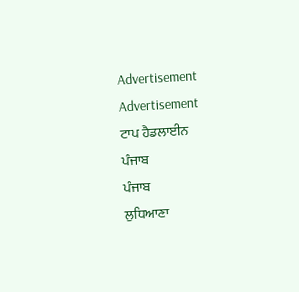Advertisement
Advertisement
ਟਾਪ ਹੈਡਲਾਈਨ
ਪੰਜਾਬ
ਪੰਜਾਬ
ਲੁਧਿਆਣਾ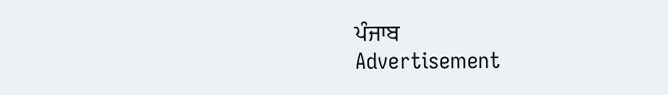ਪੰਜਾਬ
Advertisement